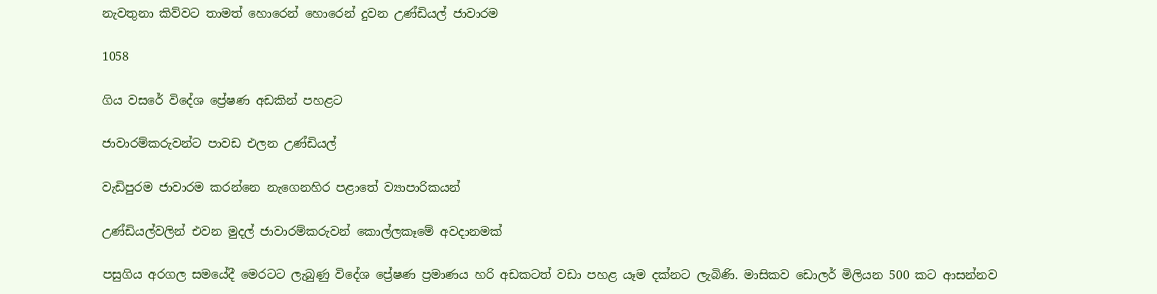නැවතුනා කිව්වට තාමත් හොරෙන් හොරෙන් දුවන උණ්ඩියල් ජාවාරම

1058

ගිය වසරේ විදේශ ප්‍රේෂණ අඩකින් පහළට

ජාවාරම්කරුවන්ට පාවඩ එලන උණ්ඩියල්

වැඩිපුරම ජාවාරම කරන්නෙ නැගෙනහිර පළාතේ ව්‍යාපාරිකයන්

උණ්ඩියල්වලින් එවන මුදල් ජාවාරම්කරුවන් කොල්ලකෑමේ අවදානමක්

පසුගිය අරගල සමයේදී මෙරටට ලැබුණු විදේශ ප්‍රේෂණ ප්‍රමාණය හරි අඩකටත් වඩා පහළ යෑම දක්නට ලැබිණි. මාසිකව ඩොලර් මිලියන 500 කට ආසන්නව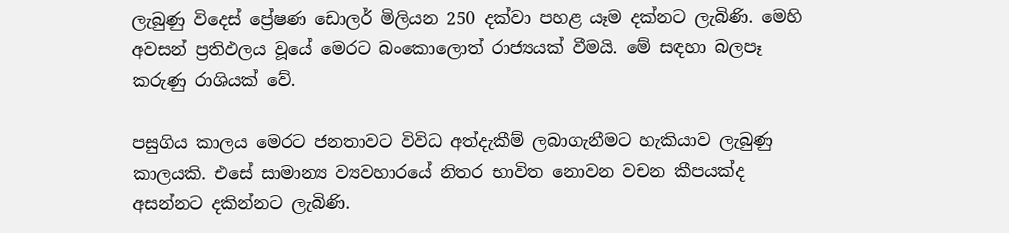ලැබුණු විදෙස් ප්‍රේෂණ ඩොලර් මිලියන 250 දක්වා පහළ යෑම දක්නට ලැබිණි. මෙහි අවසන් ප්‍රතිඵලය වූයේ මෙරට බංකොලොත් රාජ්‍යයක් වීමයි. මේ සඳහා බලපෑ කරුණු රාශියක් වේ.

පසුගිය කාලය මෙරට ජනතාවට විවිධ අත්දැකීම් ලබාගැනීමට හැකියාව ලැබුණු කාලයකි. එසේ සාමාන්‍ය ව්‍යවහාරයේ නිතර භාවිත නොවන වචන කීපයක්ද අසන්නට දකින්නට ලැබිණි.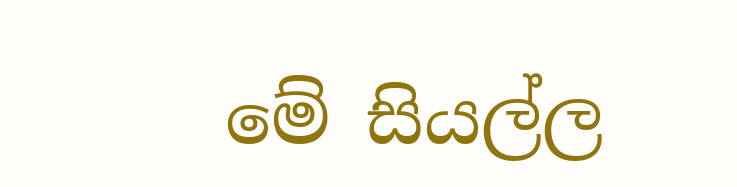මේ සියල්ල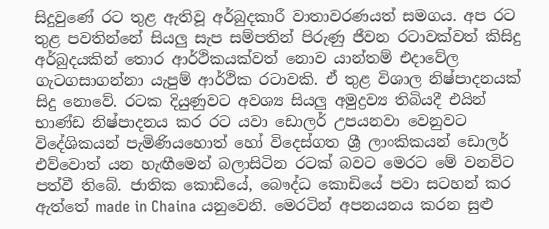සිදුවුණේ රට තුළ ඇතිවූ අර්බුදකාරී වාතාවරණයත් සමගය. අප රට තුළ පවතින්නේ සියලු සැප සම්පතින් පිරුණු ජීවන රටාවක්වත් කිසිදු අර්බුදයකින් තොර ආර්ථිකයක්වත් නොව යාන්තම් එදාවේල ගැටගසාගන්නා යැපුම් ආර්ථික රටාවකි. ඒ තුළ විශාල නිෂ්පාදනයක් සිදු නොවේ. රටක දියුණුවට අවශ්‍ය සියලු අමුද්‍රව්‍ය තිබියදී එයින් භාණ්ඩ නිෂ්පාදනය කර රට යවා ඩොලර් උපයනවා වෙනුවට විදේශිකයන් පැමිණියහොත් හෝ විදෙස්ගත ශ්‍රී ලාංකිකයන් ඩොලර් එව්වොත් යන හැඟීමෙන් බලාසිටින රටක් බවට මෙරට මේ වනවිට පත්වී තිබේ. ජාතික කොඩියේ, බෞද්ධ කොඩියේ පවා සටහන් කර ඇත්තේ made in Chaina යනුවෙනි. මෙරටින් අපනයනය කරන සුළු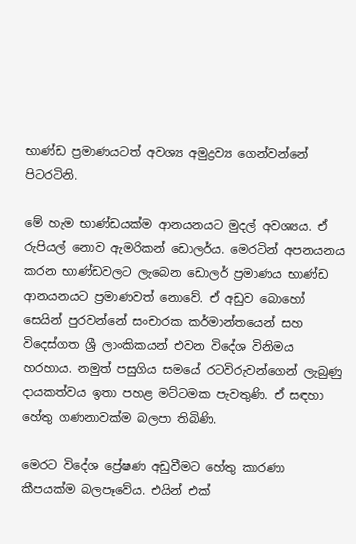භාණ්ඩ ප්‍රමාණයටත් අවශ්‍ය අමුද්‍රව්‍ය ගෙන්වන්නේ පිටරටිනි.

මේ හැම භාණ්ඩයක්ම ආනයනයට මුදල් අවශ්‍යය. ඒ රුපියල් නොව ඇමරිකන් ඩොලර්ය. මෙරටින් අපනයනය කරන භාණ්ඩවලට ලැබෙන ඩොලර් ප්‍රමාණය භාණ්ඩ ආනයනයට ප්‍රමාණවත් නොවේ. ඒ අඩුව බොහෝ සෙයින් පුරවන්නේ සංචාරක කර්මාන්තයෙන් සහ විදෙස්ගත ශ්‍රී ලාංකිකයන් එවන විදේශ විනිමය හරහාය. නමුත් පසුගිය සමයේ රටවිරුවන්ගෙන් ලැබුණු දායකත්වය ඉතා පහළ මට්ටමක පැවතුණි. ඒ සඳහා හේතු ගණනාවක්ම බලපා තිබිණි.

මෙරට විදේශ ප්‍රේෂණ අඩුවීමට හේතු කාරණා කීපයක්ම බලපෑවේය. එයින් එක්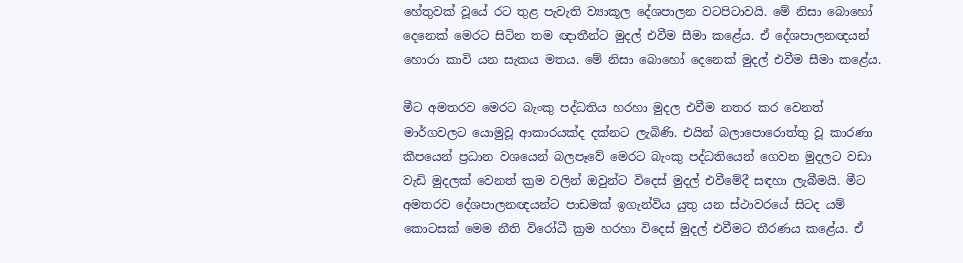හේතුවක් වූයේ රට තුළ පැවැති ව්‍යාකූල දේශපාලන වටපිටාවයි. මේ නිසා බොහෝ දෙනෙක් මෙරට සිටින තම ඥාතීන්ට මුදල් එවීම සීමා කළේය. ඒ දේශපාලනඥයන් හොරා කාවි යන සැකය මතය. මේ නිසා බොහෝ දෙනෙක් මුදල් එවීම සීමා කළේය.

මීට අමතරව මෙරට බැංකු පද්ධතිය හරහා මුදල එවීම නතර කර වෙනත් මාර්ගවලට යොමුවූ ආකාරයක්ද දක්නට ලැබිණි. එයින් බලාපොරොත්තු වූ කාරණා කීපයෙන් ප්‍රධාන වශයෙන් බලපෑවේ මෙරට බැංකු පද්ධතියෙන් ගෙවන මුදලට වඩා වැඩි මුදලක් වෙනත් ක්‍රම වලින් ඔවුන්ට විදෙස් මුදල් එවීමේදී සඳහා ලැබීමයි. මීට අමතරව දේශපාලනඥයන්ට පාඩමක් ඉගැන්විය යුතු යන ස්ථාවරයේ සිටද යම් කොටසක් මෙම නීති විරෝධී ක්‍රම හරහා විදෙස් මුදල් එවීමට තීරණය කළේය. ඒ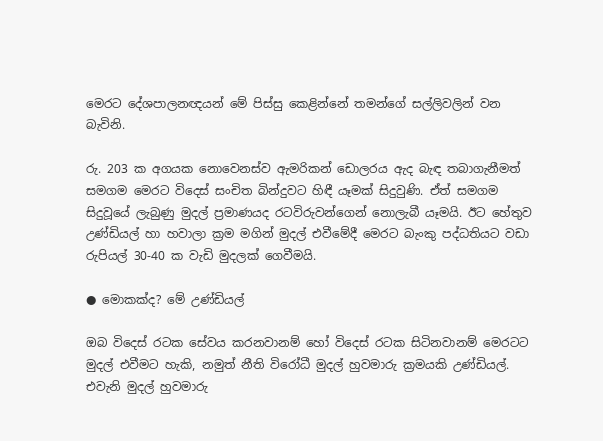මෙරට දේශපාලනඥයන් මේ පිස්සු කෙළින්නේ තමන්ගේ සල්ලිවලින් වන බැවිනි.

රු. 203 ක අගයක නොවෙනස්ව ඇමරිකන් ඩොලරය ඇද බැඳ තබාගැනීමත් සමගම මෙරට විදෙස් සංචිත බින්දුවට හිඳී යෑමක් සිදුවුණි. ඒත් සමගම සිදුවූයේ ලැබුණු මුදල් ප්‍රමාණයද රටවිරුවන්ගෙන් නොලැබී යෑමයි. ඊට හේතුව උණ්ඩියල් හා හවාලා ක්‍රම මගින් මුදල් එවීමේදී මෙරට බැංකු පද්ධතියට වඩා රුපියල් 30-40 ක වැඩි මුදලක් ගෙවීමයි.

● මොකක්ද? මේ උණ්ඩියල්

ඔබ විදෙස් රටක සේවය කරනවානම් හෝ විදෙස් රටක සිටිනවානම් මෙරටට මුදල් එවීමට හැකි, නමුත් නීති විරෝධී මුදල් හුවමාරු ක්‍රමයකි උණ්ඩියල්. එවැනි මුදල් හුවමාරු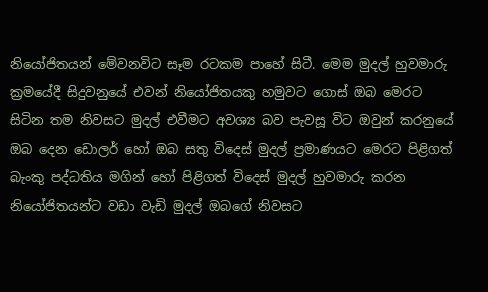නියෝජිතයන් මේවනවිට සෑම රටකම පාහේ සිටී. මෙම මුදල් හුවමාරු ක්‍රමයේදී සිදුවනුයේ එවන් නියෝජිතයකු හමුවට ගොස් ඔබ මෙරට සිටින තම නිවසට මුදල් එවීමට අවශ්‍ය බව පැවසූ විට ඔවුන් කරනුයේ ඔබ දෙන ඩොලර් හෝ ඔබ සතු විදෙස් මුදල් ප්‍රමාණයට මෙරට පිළිගත් බැංකු පද්ධතිය මගින් හෝ පිළිගත් විදෙස් මුදල් හුවමාරු කරන නියෝජිතයන්ට වඩා වැඩි මුදල් ඔබගේ නිවසට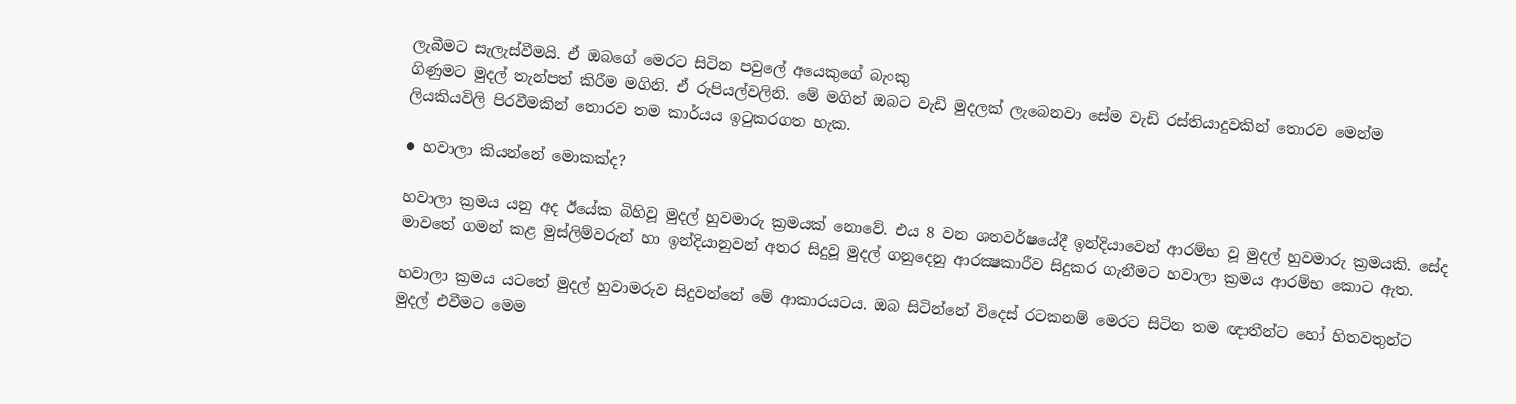ලැබීමට සැලැස්වීමයි. ඒ ඔබගේ මෙරට සිටින පවුලේ අයෙකුගේ බැංකු
ගිණුමට මුදල් තැන්පත් කිරීම මගිනි. ඒ රුපියල්වලිනි. මේ මගින් ඔබට වැඩි මුදලක් ලැබෙනවා සේම වැඩි රස්තියාදුවකින් තොරව මෙන්ම ලියකියවිලි පිරවීමකින් තොරව තම කාර්යය ඉටුකරගත හැක.

● හවාලා කියන්නේ මොකක්ද?

හවාලා ක්‍රමය යනු අද ඊයේක බිහිවූ මුදල් හුවමාරු ක්‍රමයක් නොවේ. එය 8 වන ශතවර්ෂයේදී ඉන්දියාවෙන් ආරම්භ වූ මුදල් හුවමාරු ක්‍රමයකි. සේද මාවතේ ගමන් කළ මුස්ලිම්වරුන් හා ඉන්දියානුවන් අතර සිදුවූ මුදල් ගනුදෙනු ආරක්‍ෂකාරීව සිදුකර ගැනීමට හවාලා ක්‍රමය ආරම්භ කොට ඇත.

හවාලා ක්‍රමය යටතේ මුදල් හුවාමරුව සිදුවන්නේ මේ ආකාරයටය. ඔබ සිටින්නේ විදෙස් රටකනම් මෙරට සිටින තම ඥාතීන්ට හෝ හිතවතුන්ට මුදල් එවීමට මෙම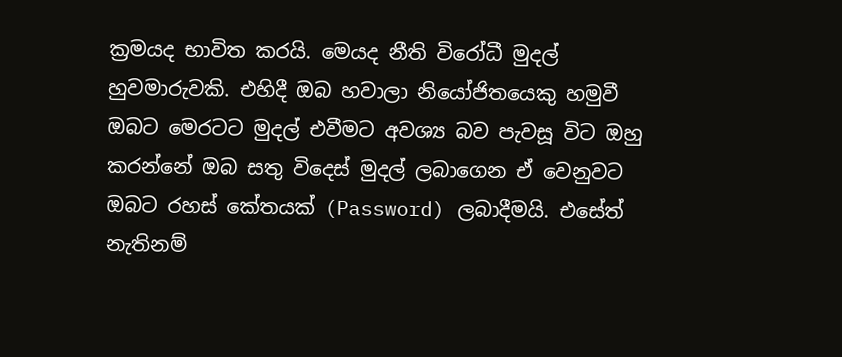ක්‍රමයද භාවිත කරයි. මෙයද නීති විරෝධී මුදල් හුවමාරුවකි. එහිදී ඔබ හවාලා නියෝජිතයෙකු හමුවී ඔබට මෙරටට මුදල් එවීමට අවශ්‍ය බව පැවසූ විට ඔහු කරන්නේ ඔබ සතු විදෙස් මුදල් ලබාගෙන ඒ වෙනුවට ඔබට රහස් කේතයක් (Password) ලබාදීමයි. එසේත් නැතිනම්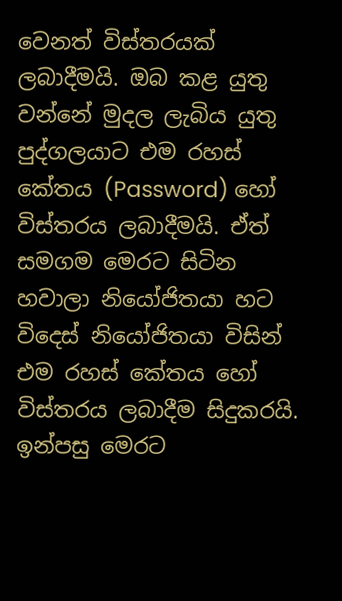වෙනත් විස්තරයක් ලබාදීමයි. ඔබ කළ යුතු වන්නේ මුදල ලැබිය යුතු පුද්ගලයාට එම රහස් කේතය (Password) හෝ විස්තරය ලබාදීමයි. ඒත් සමගම මෙරට සිටින හවාලා නියෝජිතයා හට විදෙස් නියෝජිතයා විසින් එම රහස් කේතය හෝ විස්තරය ලබාදීම සිදුකරයි. ඉන්පසු මෙරට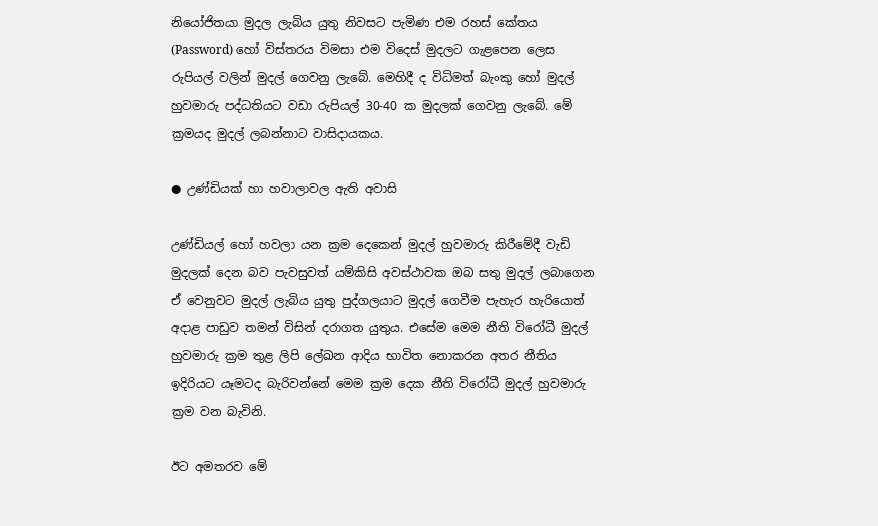නියෝජිතයා මුදල ලැබිය යුතු නිවසට පැමිණ එම රහස් කේතය (Password) හෝ විස්තරය විමසා එම විදෙස් මුදලට ගැළපෙන ලෙස රුපියල් වලින් මුදල් ගෙවනු ලැබේ. මෙහිදී ද විධිමත් බැංකු හෝ මුදල් හුවමාරු පද්ධතියට වඩා රුපියල් 30-40 ක මුදලක් ගෙවනු ලැබේ. මේ ක්‍රමයද මුදල් ලබන්නාට වාසිදායකය.

● උණ්ඩියක් හා හවාලාවල ඇති අවාසි

උණ්ඩියල් හෝ හවලා යන ක්‍රම දෙකෙන් මුදල් හුවමාරු කිරීමේදී වැඩි මුදලක් දෙන බව පැවසුවත් යම්කිසි අවස්ථාවක ඔබ සතු මුදල් ලබාගෙන ඒ වෙනුවට මුදල් ලැබිය යුතු පුද්ගලයාට මුදල් ගෙවීම පැහැර හැරියොත් අදාළ පාඩුව තමන් විසින් දරාගත යුතුය. එසේම මෙම නීති විරෝධී මුදල් හුවමාරු ක්‍රම තුළ ලිපි ලේඛන ආදිය භාවිත නොකරන අතර නීතිය ඉදිරියට යෑමටද බැරිවන්නේ මෙම ක්‍රම දෙක නීති විරෝධී මුදල් හුවමාරු ක්‍රම වන බැවිනි.

ඊට අමතරව මේ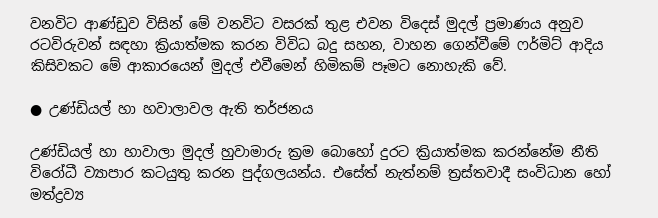වනවිට ආණ්ඩුව විසින් මේ වනවිට වසරක් තුළ එවන විදෙස් මුදල් ප්‍රමාණය අනුව රටවිරුවන් සඳහා ක්‍රියාත්මක කරන විවිධ බදු සහන, වාහන ගෙන්වීමේ ෆර්මිට් ආදිය කිසිවකට මේ ආකාරයෙන් මුදල් එවීමෙන් හිමිකම් පෑමට නොහැකි වේ.

● උණ්ඩියල් හා හවාලාවල ඇති තර්ජනය

උණ්ඩියල් හා හාවාලා මුදල් හුවාමාරු ක්‍රම බොහෝ දුරට ක්‍රියාත්මක කරන්නේම නීති විරෝධී ව්‍යාපාර කටයුතු කරන පුද්ගලයන්ය. එසේත් නැත්නම් ත්‍රස්තවාදී සංවිධාන හෝ මත්ද්‍රව්‍ය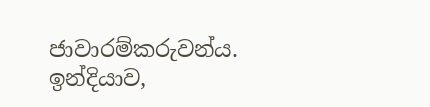ජාවාරම්කරුවන්ය. ඉන්දියාව,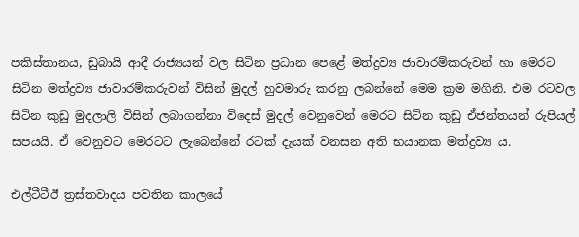පකිස්තානය, ඩුබායි ආදී රාජ්‍යයන් වල සිටින ප්‍රධාන පෙළේ මත්ද්‍රව්‍ය ජාවාරම්කරුවන් හා මෙරට සිටින මත්ද්‍රව්‍ය ජාවාරම්කරුවන් විසින් මුදල් හුවමාරු කරනු ලබන්නේ මෙම ක්‍රම මගිනි. එම රටවල සිටින කුඩු මුදලාලි විසින් ලබාගන්නා විදෙස් මුදල් වෙනුවෙන් මෙරට සිටින කුඩු ඒජන්තයන් රුපියල් සපයයි. ඒ වෙනුවට මෙරටට ලැබෙන්නේ රටක් දැයක් වනසන අති භයානක මත්ද්‍රව්‍ය ය.

එල්ටීටීඊ ත්‍රස්තවාදය පවතින කාලයේ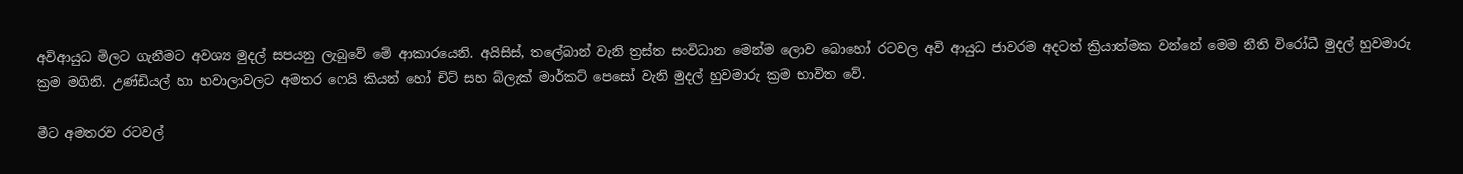අවිආයුධ මිලට ගැනීමට අවශ්‍ය මුදල් සපයනු ලැබුවේ මේ ආකාරයෙනි. අයිසිස්, තලේබාන් වැනි ත්‍රස්ත සංවිධාන මෙන්ම ලොව බොහෝ රටවල අවි ආයුධ ජාවරම අදටත් ක්‍රියාත්මක වන්නේ මෙම නීති විරෝධී මුදල් හුවමාරු ක්‍රම මගිනි. උණ්ඩියල් හා හවාලාවලට අමතර ෆෙයි කියන් හෝ චිට් සහ බ්ලැක් මාර්කට් පෙසෝ වැනි මුදල් හුවමාරු ක්‍රම භාවිත වේ.

මීට අමතරව රටවල්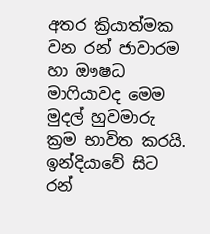අතර ක්‍රියාත්මක වන රන් ජාවාරම හා ඖෂධ මාෆියාවද මෙම මුදල් හුවමාරු ක්‍රම භාවිත කරයි. ඉන්දියාවේ සිට රන්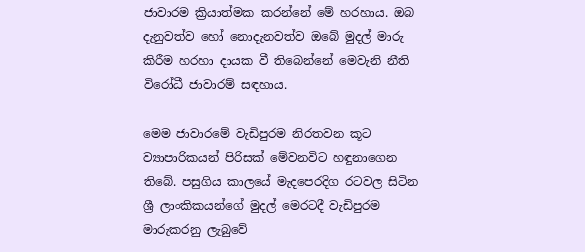ජාවාරම ක්‍රියාත්මක කරන්නේ මේ හරහාය. ඔබ දැනුවත්ව හෝ නොදැනවත්ව ඔබේ මුදල් මාරු කිරීම හරහා දායක වී තිබෙන්නේ මෙවැනි නීති විරෝධී ජාවාරම් සඳහාය.

මෙම ජාවාරමේ වැඩිපුරම නිරතවන කූට ව්‍යාපාරිකයන් පිරිසක් මේවනවිට හඳුනාගෙන තිබේ. පසුගිය කාලයේ මැදපෙරදිග රටවල සිටින ශ්‍රී ලාංකිකයන්ගේ මුදල් මෙරටදී වැඩිපුරම මාරුකරනු ලැබුවේ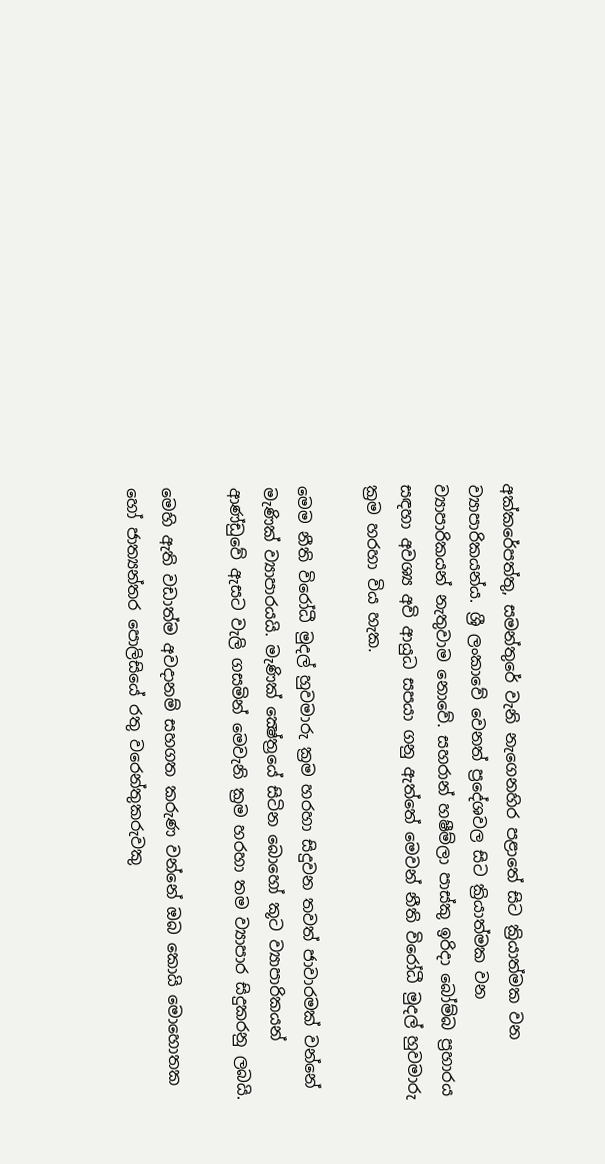අක්කරේපත්තු, සමන්තුරේ වැනි නැගෙනහිර පළාතේ සිට ක්‍රියාත්මක වන ව්‍යාපාරිකයන්ය. ශ්‍රී ලංකාවේ වෙනත් ප්‍රදේශවල සිට ක්‍රියාත්මක වන ව්‍යාපාරිකයන් නැතුවාම නොවේ. සහරාන් හෂීම්ලා පාස්කු ඉරිදා බෝම්බ ප්‍රහාරය සඳහා අවශ්‍ය අවි ආයුධ සපයා ගනු ඇත්තේ මෙවන් නීති විරෝධී මුදල් හුවමාරු ක්‍රම හරහා විය හැක.

මෙම නීති විරෝධී මුදල් හුවමාරු ක්‍රම හරහා සිදුවන තවත් ජාවාරමක් වන්නේ මැණික් ව්‍යාපාරයයි. මැණික් ක්‍ෂේත්‍රයේ සිටින බොහෝ කූට ව්‍යාපාරිකයන් ආණ්ඩුවේ ඇසට වැලි ගසමින් මෙවැනි ක්‍රම හරහා තම ව්‍යාපාර සිදුකරනු ලබයි.

මෙහි ඇති වඩාත්ම අවදානම් සහගත කරුණ වන්නේ ඔබ කොයි මොහොතක හෝ ජාත්‍යන්තර පොලිසියේ රතු වරෙන්තුකරුවකු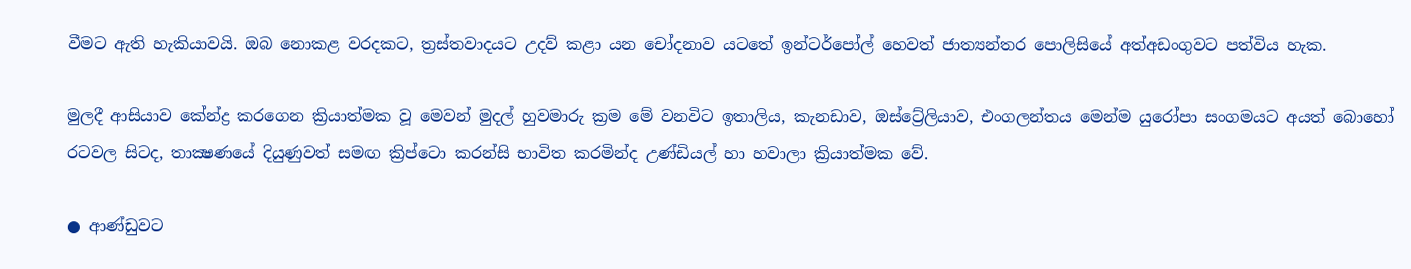වීමට ඇති හැකියාවයි. ඔබ නොකළ වරදකට, ත්‍රස්තවාදයට උදව් කළා යන චෝදනාව යටතේ ඉන්ටර්පෝල් හෙවත් ජාත්‍යන්තර පොලිසියේ අත්අඩංගුවට පත්විය හැක.

මුලදී ආසියාව කේන්ද්‍ර කරගෙන ක්‍රියාත්මක වූ මෙවන් මුදල් හුවමාරු ක්‍රම මේ වනවිට ඉතාලිය, කැනඩාව, ඔස්ට්‍රේලියාව, එංගලන්තය මෙන්ම යුරෝපා සංගමයට අයත් බොහෝ රටවල සිටද, තාක්‍ෂණයේ දියුණුවත් සමඟ ක්‍රිප්ටො කරන්සි භාවිත කරමින්ද උණ්ඩියල් හා හවාලා ක්‍රියාත්මක වේ.

● ආණ්ඩුවට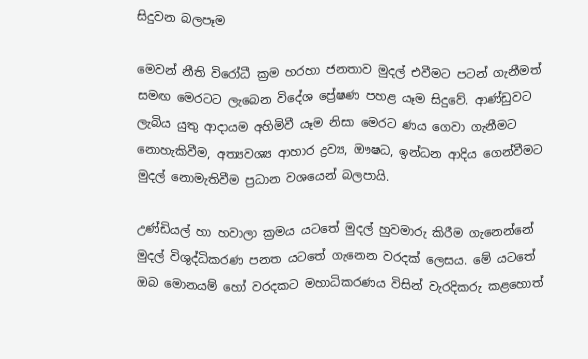සිදුවන බලපෑම

මෙවන් නීති විරෝධී ක්‍රම හරහා ජනතාව මුදල් එවීමට පටන් ගැනීමත් සමඟ මෙරටට ලැබෙන විදේශ ප්‍රේෂණ පහළ යෑම සිදුවේ. ආණ්ඩුවට ලැබිය යුතු ආදායම අහිමිවී යෑම නිසා මෙරට ණය ගෙවා ගැනීමට නොහැකිවීම, අත්‍යවශ්‍ය ආහාර ද්‍රව්‍ය, ඖෂධ, ඉන්ධන ආදිය ගෙන්වීමට මුදල් නොමැතිවීම ප්‍රධාන වශයෙන් බලපායි.

උණ්ඩියල් හා හවාලා ක්‍රමය යටතේ මුදල් හුවමාරු කිරීම ගැනෙන්නේ මුදල් විශුද්ධිකරණ පනත යටතේ ගැනෙන වරදක් ලෙසය. මේ යටතේ ඔබ මොනයම් හෝ වරදකට මහාධිකරණය විසින් වැරදිකරු කළහොත්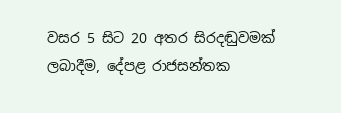වසර 5 සිට 20 අතර සිරදඬුවමක් ලබාදීම, දේපළ රාජසන්තක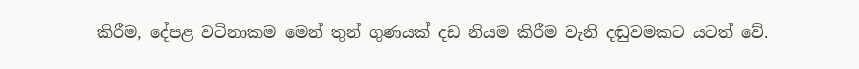කිරීම, දේපළ වටිනාකම මෙන් තුන් ගුණයක් දඩ නියම කිරීම වැනි දඬුවමකට යටත් වේ.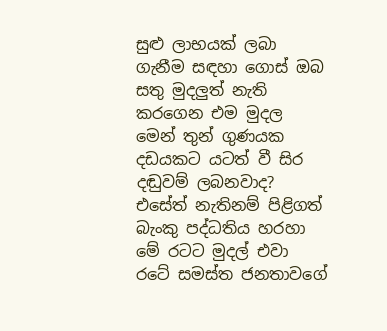සුළු ලාභයක් ලබා ගැනීම සඳහා ගොස් ඔබ සතු මුදලුත් නැති කරගෙන එම මුදල මෙන් තුන් ගුණයක දඩයකට යටත් වී සිර දඬුවම් ලබනවාද? එසේත් නැතිනම් පිළිගත් බැංකු පද්ධතිය හරහා මේ රටට මුදල් එවා රටේ සමස්ත ජනතාවගේ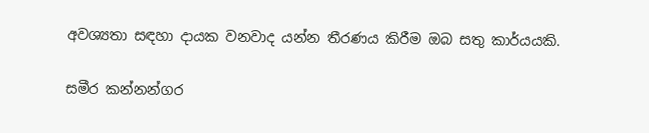අවශ්‍යතා සඳහා දායක වනවාද යන්න තීරණය කිරීම ඔබ සතු කාර්යයකි.

සමීර කන්නන්ගර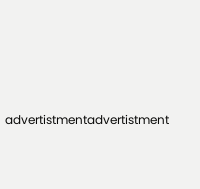advertistmentadvertistment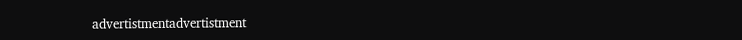advertistmentadvertistment